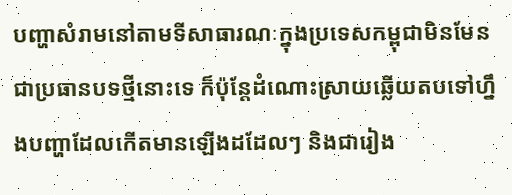បញ្ហាសំរាមនៅតាមទីសាធារណៈក្នុងប្រទេសកម្ពុជាមិនមែនជាប្រធានបទថ្មីនោះទេ ក៏ប៉ុន្តែដំណោះស្រាយឆ្លើយតបទៅហ្នឹងបញ្ហាដែលកើតមានឡើងដដែលៗ និងជារៀង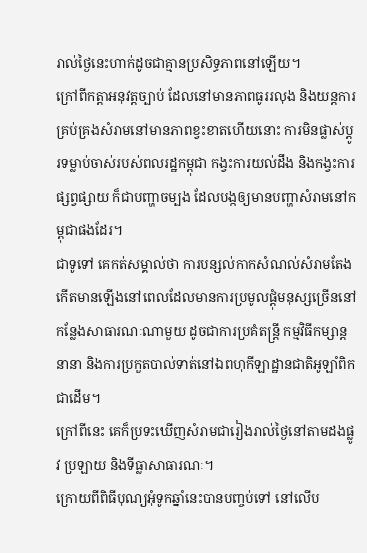រាល់ថ្ងៃនេះហាក់ដូចជាគ្មានប្រសិទ្ធភាពនៅឡើយ។
ក្រៅពីកត្តាអនុវត្តច្បាប់ ដែលនៅមានភាពធូររលុង និងយន្តការគ្រប់គ្រងសំរាមនៅមានភាពខ្វះខាតហើយនោះ ការមិនផ្លាស់ប្ដូរទម្លាប់ចាស់របស់ពលរដ្ឋកម្ពុជា កង្វះការយល់ដឹង និងកង្វះការផ្សព្វផ្សាយ ក៏ជាបញ្ហាចម្បង ដែលបង្កឲ្យមានបញ្ហាសំរាមនៅកម្ពុជាផងដែរ។
ជាទូទៅ គេកត់សម្គាល់ថា ការបន្សល់កាកសំណល់សំរាមតែងកើតមានឡើងនៅពេលដែលមានការប្រមូលផ្ដុំមនុស្សច្រើននៅកន្លែងសាធារណៈណាមួយ ដូចជាការប្រគំតន្ត្រី កម្មវិធីកម្សាន្តនានា និងការប្រកួតបាល់ទាត់នៅឯពហុកីឡាដ្ឋានជាតិអូឡាំពិកជាដើម។
ក្រៅពីនេះ គេក៏ប្រទះឃើញសំរាមជារៀងរាល់ថ្ងៃនៅតាមដងផ្លូវ ប្រឡាយ និងទីធ្លាសាធារណៈ។
ក្រោយពីពិធីបុណ្យអុំទូកឆ្នាំនេះបានបញ្ចប់ទៅ នៅលើប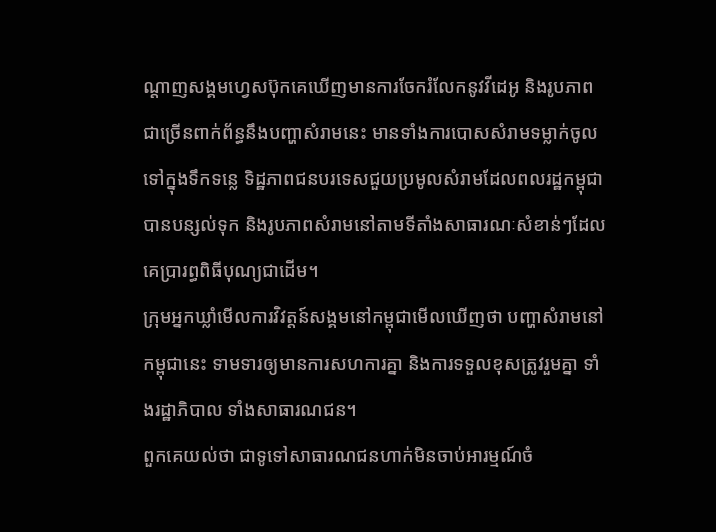ណ្ដាញសង្គមហ្វេសប៊ុកគេឃើញមានការចែករំលែកនូវវីដេអូ និងរូបភាពជាច្រើនពាក់ព័ន្ធនឹងបញ្ហាសំរាមនេះ មានទាំងការបោសសំរាមទម្លាក់ចូលទៅក្នុងទឹកទន្លេ ទិដ្ឋភាពជនបរទេសជួយប្រមូលសំរាមដែលពលរដ្ឋកម្ពុជាបានបន្សល់ទុក និងរូបភាពសំរាមនៅតាមទីតាំងសាធារណៈសំខាន់ៗដែលគេប្រារព្ធពិធីបុណ្យជាដើម។
ក្រុមអ្នកឃ្លាំមើលការវិវត្តន៍សង្គមនៅកម្ពុជាមើលឃើញថា បញ្ហាសំរាមនៅកម្ពុជានេះ ទាមទារឲ្យមានការសហការគ្នា និងការទទួលខុសត្រូវរួមគ្នា ទាំងរដ្ឋាភិបាល ទាំងសាធារណជន។
ពួកគេយល់ថា ជាទូទៅសាធារណជនហាក់មិនចាប់អារម្មណ៍ចំ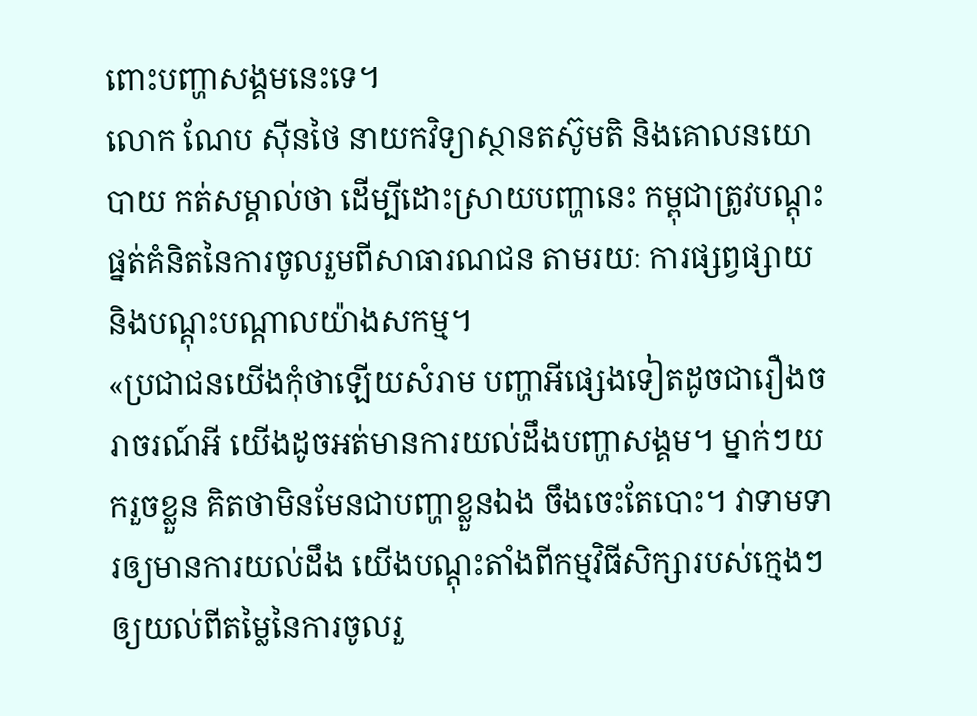ពោះបញ្ហាសង្គមនេះទេ។
លោក ណែប ស៊ីនថៃ នាយកវិទ្យាស្ថានតស៊ូមតិ និងគោលនយោបាយ កត់សម្គាល់ថា ដើម្បីដោះស្រាយបញ្ហានេះ កម្ពុជាត្រូវបណ្ដុះផ្នត់គំនិតនៃការចូលរួមពីសាធារណជន តាមរយៈ ការផ្សព្វផ្សាយ និងបណ្ដុះបណ្ដាលយ៉ាងសកម្ម។
«ប្រជាជនយើងកុំថាឡើយសំរាម បញ្ហាអីផ្សេងទៀតដូចជារឿងចរាចរណ៍អី យើងដូចអត់មានការយល់ដឹងបញ្ហាសង្គម។ ម្នាក់ៗយករួចខ្លួន គិតថាមិនមែនជាបញ្ហាខ្លួនឯង ចឹងចេះតែបោះ។ វាទាមទារឲ្យមានការយល់ដឹង យើងបណ្ដុះតាំងពីកម្មវិធីសិក្សារបស់ក្មេងៗឲ្យយល់ពីតម្លៃនៃការចូលរួ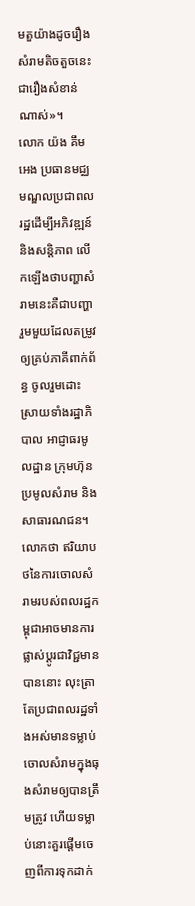មតួយ៉ាងដូចរឿងសំរាមតិចតួចនេះជារឿងសំខាន់ណាស់»។
លោក យ៉ង គឹមអេង ប្រធានមជ្ឈមណ្ឌលប្រជាពលរដ្ឋដើម្បីអភិវឌ្ឍន៍ និងសន្តិភាព លើកឡើងថាបញ្ហាសំរាមនេះគឺជាបញ្ហារួមមួយដែលតម្រូវឲ្យគ្រប់ភាគីពាក់ព័ន្ធ ចូលរួមដោះស្រាយទាំងរដ្ឋាភិបាល អាជ្ញាធរមូលដ្ឋាន ក្រុមហ៊ុនប្រមូលសំរាម និងសាធារណជន។
លោកថា ឥរិយាបថនៃការចោលសំរាមរបស់ពលរដ្ឋកម្ពុជាអាចមានការផ្លាស់ប្ដូរជាវិជ្ជមានបាននោះ លុះត្រាតែប្រជាពលរដ្ឋទាំងអស់មានទម្លាប់ចោលសំរាមក្នុងធុងសំរាមឲ្យបានត្រឹមត្រូវ ហើយទម្លាប់នោះគួរផ្ដើមចេញពីការទុកដាក់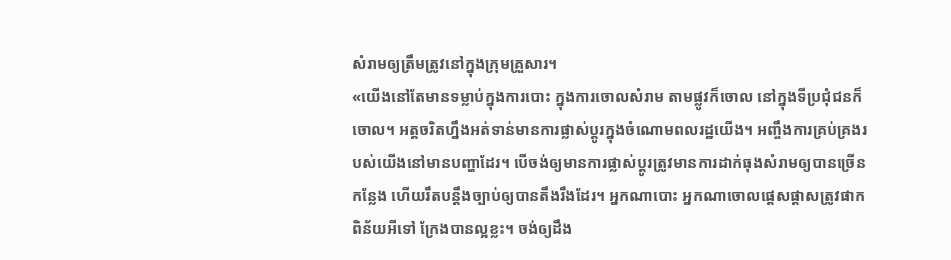សំរាមឲ្យត្រឹមត្រូវនៅក្នុងក្រុមគ្រួសារ។
«យើងនៅតែមានទម្លាប់ក្នុងការបោះ ក្នុងការចោលសំរាម តាមផ្លូវក៏ចោល នៅក្នុងទីប្រជុំជនក៏ចោល។ អត្តចរិតហ្នឹងអត់ទាន់មានការផ្លាស់ប្ដូរក្នុងចំណោមពលរដ្ឋយើង។ អញ្ចឹងការគ្រប់គ្រងរបស់យើងនៅមានបញ្ហាដែរ។ បើចង់ឲ្យមានការផ្លាស់ប្ដូរត្រូវមានការដាក់ធុងសំរាមឲ្យបានច្រើនកន្លែង ហើយរឹតបន្តឹងច្បាប់ឲ្យបានតឹងរឹងដែរ។ អ្នកណាបោះ អ្នកណាចោលផ្ដេសផ្ដាសត្រូវផាកពិន័យអីទៅ ក្រែងបានល្អខ្លះ។ ចង់ឲ្យដឹង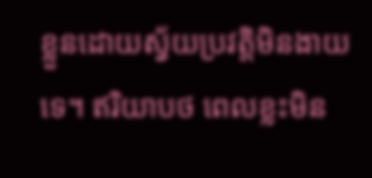ខ្លួនដោយស្វ័យប្រវត្តិមិនងាយទេ។ ឥរិយាបថ ពេលខ្លះមិន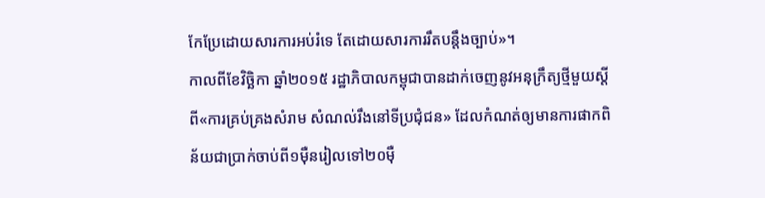កែប្រែដោយសារការអប់រំទេ តែដោយសារការរឹតបន្តឹងច្បាប់»។
កាលពីខែវិច្ឆិកា ឆ្នាំ២០១៥ រដ្ឋាភិបាលកម្ពុជាបានដាក់ចេញនូវអនុក្រឹត្យថ្មីមួយស្ដីពី«ការគ្រប់គ្រងសំរាម សំណល់រឹងនៅទីប្រជុំជន» ដែលកំណត់ឲ្យមានការផាកពិន័យជាប្រាក់ចាប់ពី១ម៉ឺនរៀលទៅ២០ម៉ឺ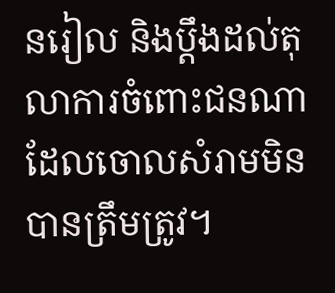នរៀល និងប្ដឹងដល់តុលាការចំពោះជនណាដែលចោលសំរាមមិនបានត្រឹមត្រូវ។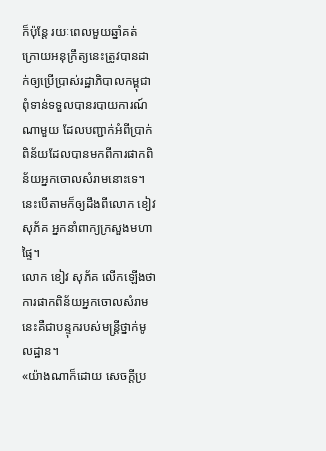ក៏ប៉ុន្តែ រយៈពេលមួយឆ្នាំគត់ ក្រោយអនុក្រឹត្យនេះត្រូវបានដាក់ឲ្យប្រើប្រាស់រដ្ឋាភិបាលកម្ពុជាពុំទាន់ទទួលបានរបាយការណ៍ណាមួយ ដែលបញ្ជាក់អំពីប្រាក់ពិន័យដែលបានមកពីការផាកពិន័យអ្នកចោលសំរាមនោះទេ។ នេះបើតាមក៏ឲ្យដឹងពីលោក ខៀវ សុភ័គ អ្នកនាំពាក្យក្រសួងមហាផ្ទៃ។
លោក ខៀវ សុភ័គ លើកឡើងថា ការផាកពិន័យអ្នកចោលសំរាមនេះគឺជាបន្ទុករបស់មន្ត្រីថ្នាក់មូលដ្ឋាន។
«យ៉ាងណាក៏ដោយ សេចក្ដីប្រ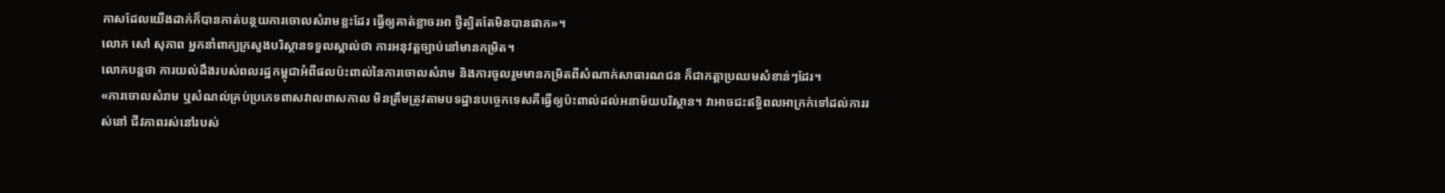កាសដែលយើងដាក់ក៏បានកាត់បន្ថយការចោលសំរាមខ្លះដែរ ធ្វើឲ្យគាត់ខ្លាចរអា ថ្វីត្បិតតែមិនបានផាក»។
លោក សៅ សុភាព អ្នកនាំពាក្យក្រសួងបរិស្ថានទទួលស្គាល់ថា ការអនុវត្តច្បាប់នៅមានកម្រិត។
លោកបន្តថា ការយល់ដឹងរបស់ពលរដ្ឋកម្ពុជាអំពីផលប៉ះពាល់នៃការចោលសំរាម និងការចូលរួមមានកម្រិតពីសំណាក់សាធារណជន ក៏ជាកត្តាប្រឈមសំខាន់ៗដែរ។
«ការចោលសំរាម ឬសំណល់គ្រប់ប្រភេទពាសវាលពាសកាល មិនត្រឹមត្រូវតាមបទដ្ឋានបច្ចេកទេសគឺធ្វើឲ្យប៉ះពាល់ដល់អនាម័យបរិស្ថាន។ វាអាចជះឥទ្ធិពលអាក្រក់ទៅដល់ការរស់នៅ ជីវភាពរស់នៅរបស់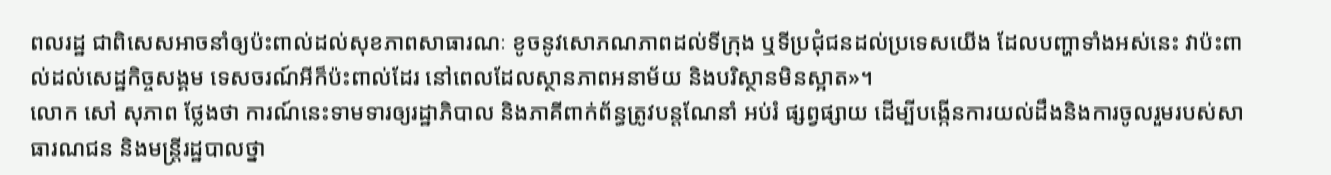ពលរដ្ឋ ជាពិសេសអាចនាំឲ្យប៉ះពាល់ដល់សុខភាពសាធារណៈ ខូចនូវសោភណភាពដល់ទីក្រុង ឬទីប្រជុំជនដល់ប្រទេសយើង ដែលបញ្ហាទាំងអស់នេះ វាប៉ះពាល់ដល់សេដ្ឋកិច្ចសង្គម ទេសចរណ៍អីក៏ប៉ះពាល់ដែរ នៅពេលដែលស្ថានភាពអនាម័យ និងបរិស្ថានមិនស្អាត»។
លោក សៅ សុភាព ថ្លែងថា ការណ៍នេះទាមទារឲ្យរដ្ឋាភិបាល និងភាគីពាក់ព័ន្ធត្រូវបន្តណែនាំ អប់រំ ផ្សព្វផ្សាយ ដើម្បីបង្កើនការយល់ដឹងនិងការចូលរួមរបស់សាធារណជន និងមន្ត្រីរដ្ឋបាលថ្នា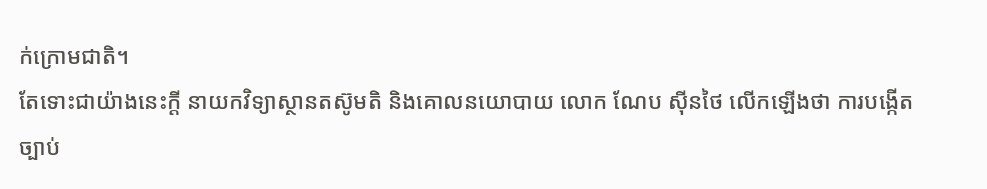ក់ក្រោមជាតិ។
តែទោះជាយ៉ាងនេះក្តី នាយកវិទ្យាស្ថានតស៊ូមតិ និងគោលនយោបាយ លោក ណែប ស៊ីនថៃ លើកឡើងថា ការបង្កើតច្បាប់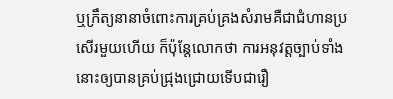ឬក្រឹត្យនានាចំពោះការគ្រប់គ្រងសំរាមគឺជាជំហានប្រសើរមួយហើយ ក៏ប៉ុន្តែលោកថា ការអនុវត្តច្បាប់ទាំងនោះឲ្យបានគ្រប់ជ្រុងជ្រោយទើបជារឿ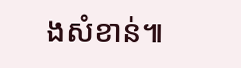ងសំខាន់៕